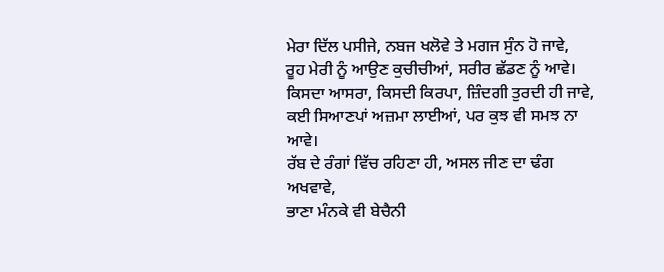ਮੇਰਾ ਦਿੱਲ ਪਸੀਜੇ, ਨਬਜ ਖਲੋਵੇ ਤੇ ਮਗਜ ਸੁੰਨ ਹੋ ਜਾਵੇ,
ਰੂਹ ਮੇਰੀ ਨੂੰ ਆਉਣ ਕੁਚੀਚੀਆਂ, ਸਰੀਰ ਛੱਡਣ ਨੂੰ ਆਵੇ।
ਕਿਸਦਾ ਆਸਰਾ, ਕਿਸਦੀ ਕਿਰਪਾ, ਜ਼ਿੰਦਗੀ ਤੁਰਦੀ ਹੀ ਜਾਵੇ,
ਕਈ ਸਿਆਣਪਾਂ ਅਜ਼ਮਾ ਲਾਈਆਂ, ਪਰ ਕੁਝ ਵੀ ਸਮਝ ਨਾ ਆਵੇ।
ਰੱਬ ਦੇ ਰੰਗਾਂ ਵਿੱਚ ਰਹਿਣਾ ਹੀ, ਅਸਲ ਜੀਣ ਦਾ ਢੰਗ ਅਖਵਾਵੇ,
ਭਾਣਾ ਮੰਨਕੇ ਵੀ ਬੇਚੈਨੀ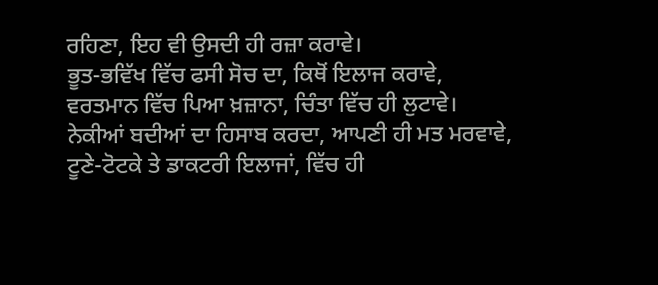ਰਹਿਣਾ, ਇਹ ਵੀ ਉਸਦੀ ਹੀ ਰਜ਼ਾ ਕਰਾਵੇ।
ਭੂਤ-ਭਵਿੱਖ ਵਿੱਚ ਫਸੀ ਸੋਚ ਦਾ, ਕਿਥੋਂ ਇਲਾਜ ਕਰਾਵੇ,
ਵਰਤਮਾਨ ਵਿੱਚ ਪਿਆ ਖ਼ਜ਼ਾਨਾ, ਚਿੰਤਾ ਵਿੱਚ ਹੀ ਲੁਟਾਵੇ।
ਨੇਕੀਆਂ ਬਦੀਆਂ ਦਾ ਹਿਸਾਬ ਕਰਦਾ, ਆਪਣੀ ਹੀ ਮਤ ਮਰਵਾਵੇ,
ਟੂਣੇ-ਟੋਟਕੇ ਤੇ ਡਾਕਟਰੀ ਇਲਾਜਾਂ, ਵਿੱਚ ਹੀ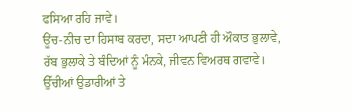ਫਸਿਆ ਰਹਿ ਜਾਵੇ।
ਊਂਚ-ਨੀਚ ਦਾ ਹਿਸਾਬ ਕਰਦਾ, ਸਦਾ ਆਪਣੀ ਹੀ ਔਕਾਤ ਭੁਲਾਵੇ,
ਰੱਬ ਭੁਲਾਕੇ ਤੇ ਬੰਦਿਆਂ ਨੂੰ ਮੰਨਕੇ, ਜੀਵਨ ਵਿਅਰਥ ਗਵਾਵੇ।
ਉੱਚੀਆਂ ਉਡਾਰੀਆਂ ਤੇ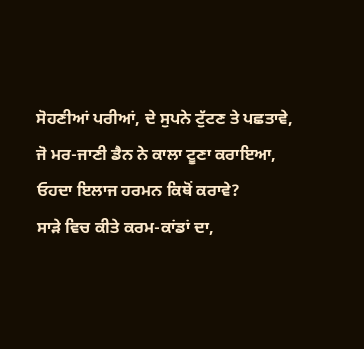ਸੋਹਣੀਆਂ ਪਰੀਆਂ, ਦੇ ਸੁਪਨੇ ਟੁੱਟਣ ਤੇ ਪਛਤਾਵੇ,
ਜੋ ਮਰ-ਜਾਣੀ ਡੈਨ ਨੇ ਕਾਲਾ ਟੂਣਾ ਕਰਾਇਆ, ਓਹਦਾ ਇਲਾਜ ਹਰਮਨ ਕਿਥੋਂ ਕਰਾਵੇ?
ਸਾੜੇ ਵਿਚ ਕੀਤੇ ਕਰਮ-ਕਾਂਡਾਂ ਦਾ,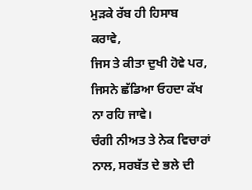ਮੁੜਕੇ ਰੱਬ ਹੀ ਹਿਸਾਬ ਕਰਾਵੇ,
ਜਿਸ ਤੇ ਕੀਤਾ ਦੁਖੀ ਹੋਵੇ ਪਰ, ਜਿਸਨੇ ਛੱਡਿਆ ਓਹਦਾ ਕੱਖ ਨਾ ਰਹਿ ਜਾਵੇ।
ਚੰਗੀ ਨੀਅਤ ਤੇ ਨੇਕ ਵਿਚਾਰਾਂ ਨਾਲ, ਸਰਬੱਤ ਦੇ ਭਲੇ ਦੀ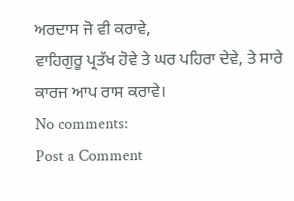ਅਰਦਾਸ ਜੋ ਵੀ ਕਰਾਵੇ,
ਵਾਹਿਗੁਰੂ ਪ੍ਰਤੱਖ ਹੋਵੇ ਤੇ ਘਰ ਪਹਿਰਾ ਦੇਵੇ, ਤੇ ਸਾਰੇ ਕਾਰਜ ਆਪ ਰਾਸ ਕਰਾਵੇ।
No comments:
Post a Comment